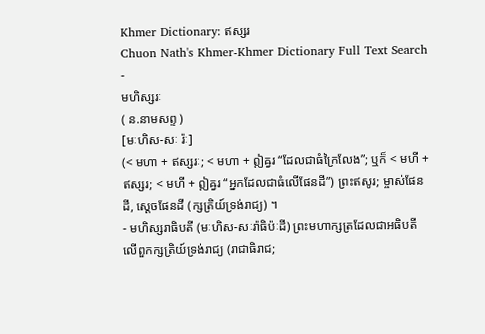Khmer Dictionary: ឥស្សរ
Chuon Nath's Khmer-Khmer Dictionary Full Text Search
-
មហិស្សរៈ
( ន.នាមសព្ទ )
[មៈហិស-សៈ រ៉ៈ]
(< មហា + ឥស្សរៈ; < មហា + ឦឝ្វរ “ដែលជាធំក្រៃលែង”; ឬក៏ < មហី + ឥស្សរ; < មហី + ឦឝ្វរ “អ្នកដែលជាធំលើផែនដី”) ព្រះឥសូរ; ម្ចាស់ផែនដី, ស្ដេចផែនដី (ក្សត្រិយ៍ទ្រង់រាជ្យ) ។
- មហិស្សរាធិបតី (មៈហិស-សៈរ៉ាធិប៉ៈដី) ព្រះមហាក្សត្រដែលជាអធិបតីលើពួកក្សត្រិយ៍ទ្រង់រាជ្យ (រាជាធិរាជ;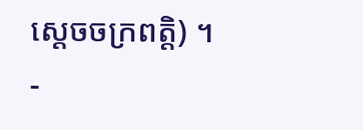ស្ដេចចក្រពត្តិ) ។
-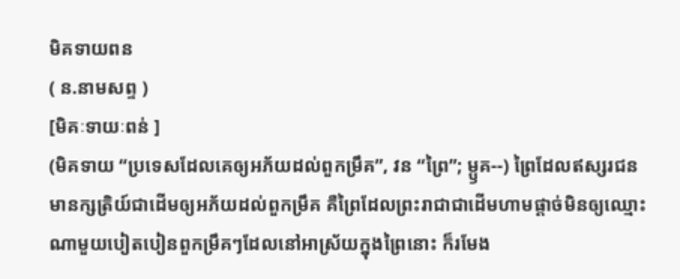មិគទាយពន
( ន.នាមសព្ទ )
[មិគៈទាយៈពន់ ]
(មិគទាយ “ប្រទេសដែលគេឲ្យអភ័យដល់ពួកម្រឹគ”, វន “ព្រៃ”; ម្ឫគ--) ព្រៃដែលឥស្សរជនមានក្សត្រិយ៍ជាដើមឲ្យអភ័យដល់ពួកម្រឹគ គឺព្រៃដែលព្រះរាជាជាដើមហាមផ្ដាច់មិនឲ្យឈ្មោះណាមួយបៀតបៀនពួកម្រឹគៗដែលនៅអាស្រ័យក្នុងព្រៃនោះ ក៏រមែង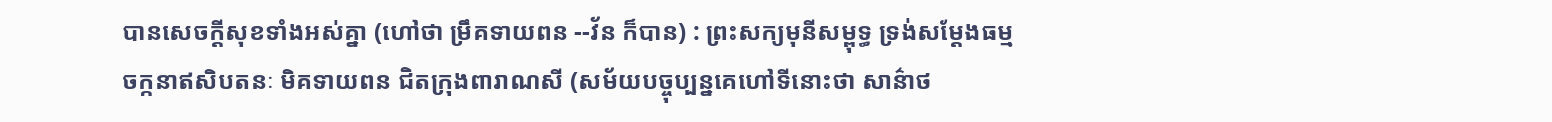បានសេចក្ដីសុខទាំងអស់គ្នា (ហៅថា ម្រឹគទាយពន --វ័ន ក៏បាន) : ព្រះសក្យមុនីសម្ពុទ្ធ ទ្រង់សម្ដែងធម្មចក្កនាឥសិបតនៈ មិគទាយពន ជិតក្រុងពារាណសី (សម័យបច្ចុប្បន្នគេហៅទីនោះថា សាន៌ាថ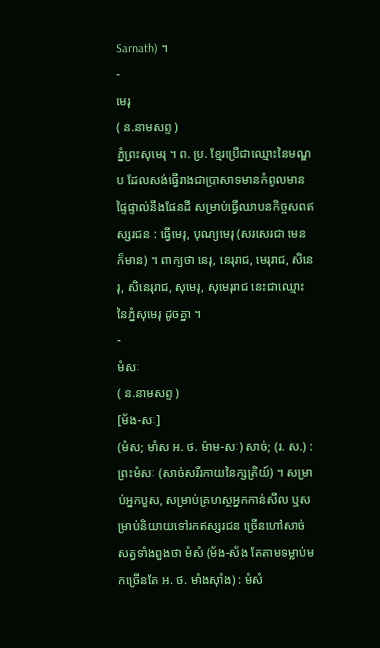Sarnath) ។
-
មេរុ
( ន.នាមសព្ទ )
ភ្នំព្រះសុមេរុ ។ ព. ប្រ. ខ្មែរប្រើជាឈ្មោះនៃមណ្ឌប ដែលសង់ធ្វើរាងជាប្រាសាទមានកំពូលមានផ្ទៃផ្ទាល់នឹងផែនដី សម្រាប់ធ្វើឈាបនកិច្ចសពឥស្សរជន : ធ្វើមេរុ, បុណ្យមេរុ (សរសេរជា មេន ក៏មាន) ។ ពាក្យថា នេរុ, នេរុរាជ, មេរុរាជ, សិនេរុ, សិនេរុរាជ, សុមេរុ, សុមេរុរាជ នេះជាឈ្មោះនៃភ្នំសុមេរុ ដូចគ្នា ។
-
មំសៈ
( ន.នាមសព្ទ )
[ម័ង-សៈ]
(មំស; មាំស អ. ថ. ម៉ាម-សៈ) សាច់; (រ. ស.) : ព្រះមំសៈ (សាច់សរីរកាយនៃក្សត្រិយ៍) ។ សម្រាប់អ្នកបួស, សម្រាប់គ្រហស្ថអ្នកកាន់សីល ឬសម្រាប់និយាយទៅរកឥស្សរជន ច្រើនហៅសាច់សត្វទាំងពួងថា មំសំ (ម័ង-ស័ង តែតាមទម្លាប់មកច្រើនតែ អ. ថ. មាំងស៊ាំង) : មំសំ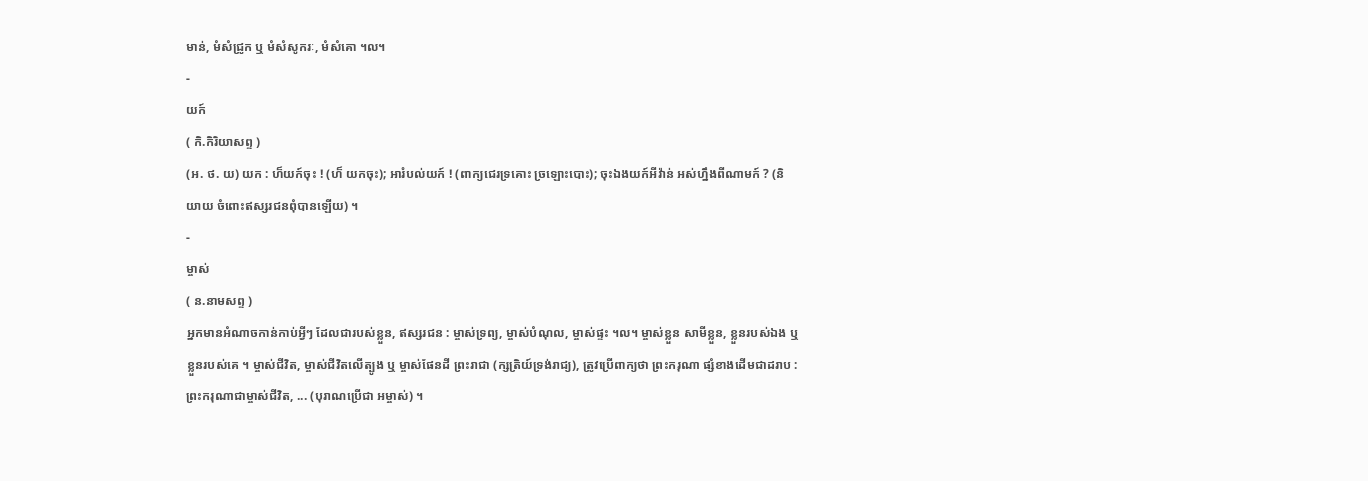មាន់, មំសំជ្រូក ឬ មំសំសូករៈ, មំសំគោ ។ល។
-
យក៍
( កិ.កិរិយាសព្ទ )
(អ. ថ. យ) យក : ហ៏យក៍ចុះ ! (ហ៏ យកចុះ); អារំបល់យក៍ ! (ពាក្យជេរទ្រគោះ ច្រឡោះបោះ); ចុះឯងយក៍អីវ៉ាន់ អស់ហ្នឹងពីណាមក៍ ? (និយាយ ចំពោះឥស្សរជនពុំបានឡើយ) ។
-
ម្ចាស់
( ន.នាមសព្ទ )
អ្នកមានអំណាចកាន់កាប់អ្វីៗ ដែលជារបស់ខ្លួន, ឥស្សរជន : ម្ចាស់ទ្រព្យ, ម្ចាស់បំណុល, ម្ចាស់ផ្ទះ ។ល។ ម្ចាស់ខ្លួន សាមីខ្លួន, ខ្លួនរបស់ឯង ឬខ្លួនរបស់គេ ។ ម្ចាស់ជីវិត, ម្ចាស់ជីវិតលើត្បូង ឬ ម្ចាស់ផែនដី ព្រះរាជា (ក្សត្រិយ៍ទ្រង់រាជ្យ), ត្រូវប្រើពាក្យថា ព្រះករុណា ផ្សំខាងដើមជាដរាប : ព្រះករុណាជាម្ចាស់ជីវិត, ... (បុរាណប្រើជា អម្ចាស់) ។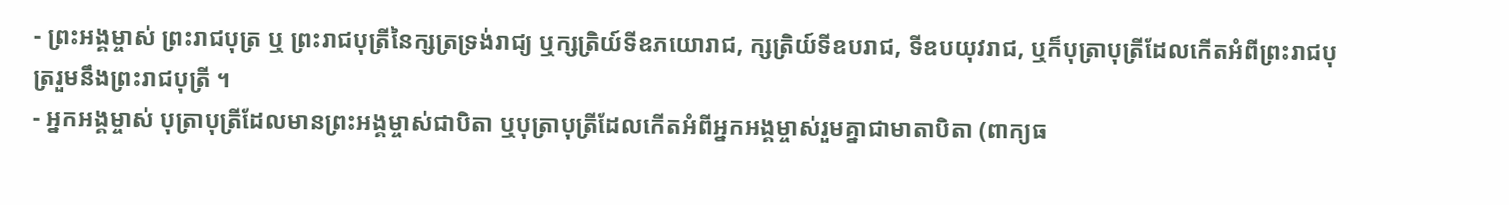- ព្រះអង្គម្ចាស់ ព្រះរាជបុត្រ ឬ ព្រះរាជបុត្រីនៃក្សត្រទ្រង់រាជ្យ ឬក្សត្រិយ៍ទីឧភយោរាជ, ក្សត្រិយ៍ទីឧបរាជ, ទីឧបយុវរាជ, ឬក៏បុត្រាបុត្រីដែលកើតអំពីព្រះរាជបុត្ររួមនឹងព្រះរាជបុត្រី ។
- អ្នកអង្គម្ចាស់ បុត្រាបុត្រីដែលមានព្រះអង្គម្ចាស់ជាបិតា ឬបុត្រាបុត្រីដែលកើតអំពីអ្នកអង្គម្ចាស់រួមគ្នាជាមាតាបិតា (ពាក្យធ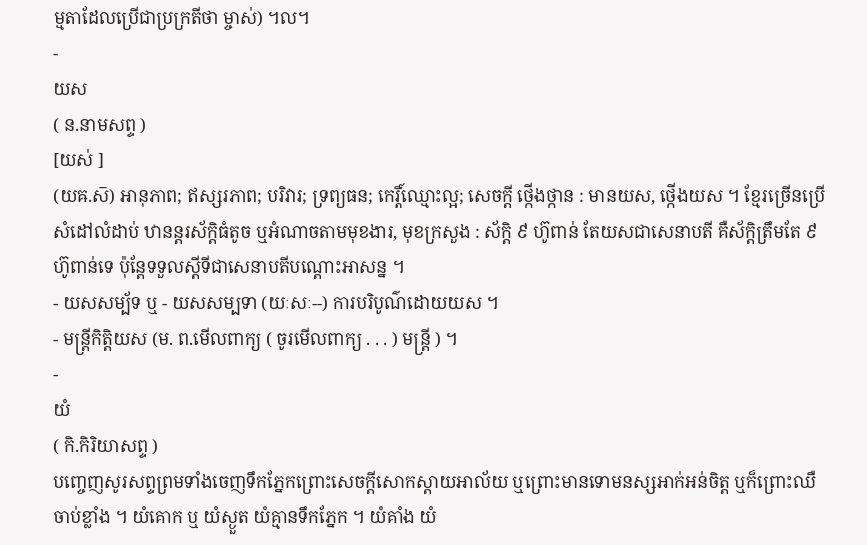ម្មតាដែលប្រើជាប្រក្រតីថា ម្ចាស់) ។ល។
-
យស
( ន.នាមសព្ទ )
[យស់ ]
(យឝ.ស៑) អានុភាព; ឥស្សរភាព; បរិវារ; ទ្រព្យធន; កេរ្តិ៍ឈ្មោះល្អ; សេចក្ដី ថ្កើងថ្កាន : មានយស, ថ្កើងយស ។ ខ្មែរច្រើនប្រើសំដៅលំដាប់ ឋានន្តរស័ក្តិធំតូច ឬអំណាចតាមមុខងារ, មុខក្រសួង : ស័ក្តិ ៩ ហ៊ូពាន់ តែយសជាសេនាបតី គឺស័ក្តិត្រឹមតែ ៩ ហ៊ូពាន់ទេ ប៉ុន្តែទទួលស្តីទីជាសេនាបតីបណ្តោះអាសន្ន ។
- យសសម្ប័ទ ឬ - យសសម្បទា (យៈសៈ--) ការបរិបូណ៌ដោយយស ។
- មន្រ្តីកិត្តិយស (ម. ព.មើលពាក្យ ( ចូរមើលពាក្យ . . . ) មន្រ្តី ) ។
-
យំ
( កិ.កិរិយាសព្ទ )
បញ្ចេញសូរសព្ទព្រមទាំងចេញទឹកភ្នែកព្រោះសេចក្ដីសោកស្តាយអាល័យ ឬព្រោះមានទោមនស្សអាក់អន់ចិត្ត ឬក៏ព្រោះឈឺចាប់ខ្លាំង ។ យំគោក ឬ យំស្ងួត យំគ្មានទឹកភ្នែក ។ យំគាំង យំ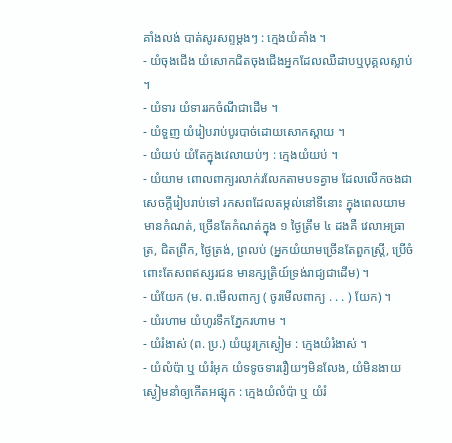គាំងលង់ បាត់សូរសព្ទម្តងៗ : ក្មេងយំគាំង ។
- យំចុងជើង យំសោកជិតចុងជើងអ្នកដែលឈឺដាបឬបុគ្គលស្លាប់ ។
- យំទារ យំទាររកចំណីជាដើម ។
- យំទួញ យំរៀបរាប់បូរបាច់ដោយសោកស្តាយ ។
- យំយប់ យំតែក្នុងវេលាយប់ៗ : ក្មេងយំយប់ ។
- យំយាម ពោលពាក្យរលាក់រលែកតាមបទគ្វាម ដែលលើកចងជាសេចក្ដីរៀបរាប់ទៅ រកសពដែលតម្កល់នៅទីនោះ ក្នុងពេលយាមមានកំណត់, ច្រើនតែកំណត់ក្នុង ១ ថ្ងៃត្រឹម ៤ ដងគឺ វេលាអធ្រាត្រ, ជិតព្រឹក, ថ្ងៃត្រង់, ព្រលប់ (អ្នកយំយាមច្រើនតែពួកស្រ្តី, ប្រើចំពោះតែសពឥស្សរជន មានក្សត្រិយ៍ទ្រង់រាជ្យជាដើម) ។
- យំយែក (ម. ព.មើលពាក្យ ( ចូរមើលពាក្យ . . . ) យែក) ។
- យំរហាម យំហូរទឹកភ្នែករហាម ។
- យំរំងាស់ (ព. ប្រ.) យំយូរក្រស្ងៀម : ក្មេងយំរំងាស់ ។
- យំលំប៉ា ឬ យំរំអុក យំទទូចទាររឿយៗមិនលែង, យំមិនងាយស្ងៀមនាំឲ្យកើតអផ្សុក : ក្មេងយំលំប៉ា ឬ យំរំ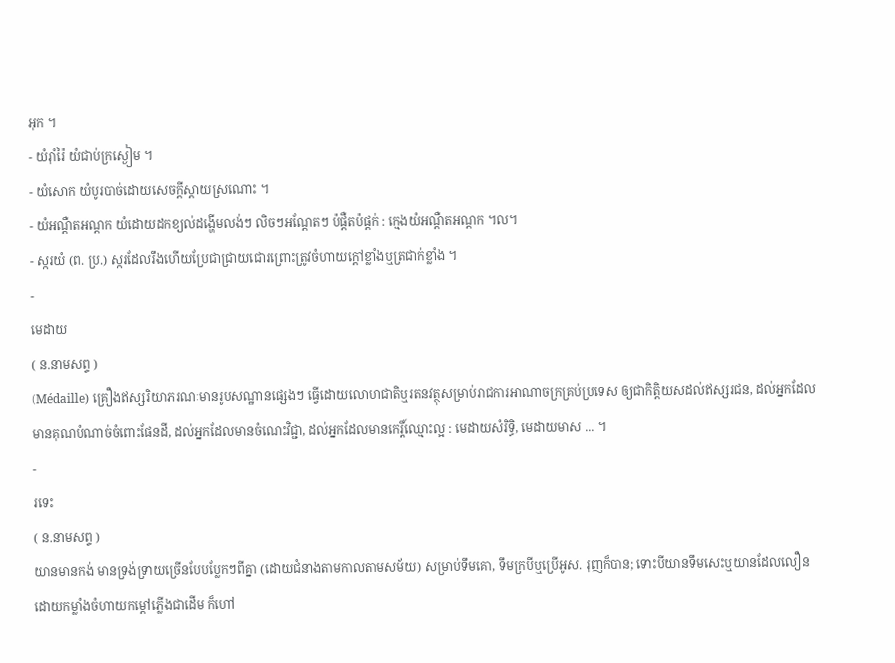អុក ។
- យំរ៉ាំរ៉ៃ យំជាប់ក្រស្ងៀម ។
- យំសោក យំបូរបាច់ដោយសេចក្ដីស្តាយស្រណោះ ។
- យំអណ្តឺតអណ្តក យំដោយដកខ្យល់ដង្ហើមលង់ៗ លិចៗអណ្តែតៗ ប៉ផ្តឺតប៉ផ្តក់ : ក្មេងយំអណ្តឺតអណ្តក ។ល។
- ស្ករយំ (ព. ប្រ.) ស្ករដែលរឹងហើយប្រែជាជ្រាយជោរព្រោះត្រូវចំហាយក្តៅខ្លាំងឬត្រជាក់ខ្លាំង ។
-
មេដាយ
( ន.នាមសព្ទ )
(Médaille) គ្រឿងឥស្សរិយាភរណៈមានរូបសណ្ឋានផ្សេងៗ ធ្វើដោយលោហជាតិឬរតនវត្ថុសម្រាប់រាជការអាណាចក្រគ្រប់ប្រទេស ឲ្យជាកិត្តិយសដល់ឥស្សរជន, ដល់អ្នកដែលមានគុណបំណាច់ចំពោះផែនដី, ដល់អ្នកដែលមានចំណេះវិជ្ជា, ដល់អ្នកដែលមានកេរ្តិ៍ឈ្មោះល្អ : មេដាយសំរិទ្ធិ, មេដាយមាស ... ។
-
រទេះ
( ន.នាមសព្ទ )
យានមានកង់ មានទ្រង់ទ្រាយច្រើនបែបប្លែកៗពីគ្នា (ដោយជំនាងតាមកាលតាមសម័យ) សម្រាប់ទឹមគោ, ទឹមក្របីឬប្រើអូស. រុញក៏បាន; ទោះបីយានទឹមសេះឬយានដែលលឿនដោយកម្លាំងចំហាយកម្ដៅភ្លើងជាដើម ក៏ហៅ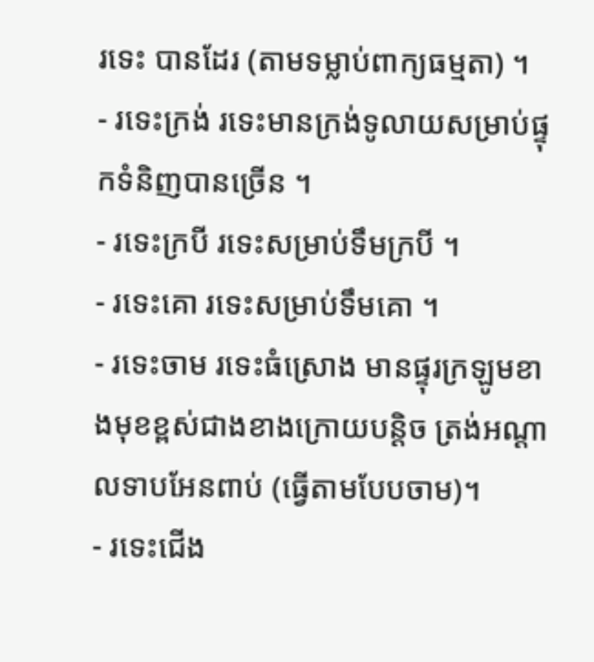រទេះ បានដែរ (តាមទម្លាប់ពាក្យធម្មតា) ។
- រទេះក្រង់ រទេះមានក្រង់ទូលាយសម្រាប់ផ្ទុកទំនិញបានច្រើន ។
- រទេះក្របី រទេះសម្រាប់ទឹមក្របី ។
- រទេះគោ រទេះសម្រាប់ទឹមគោ ។
- រទេះចាម រទេះធំស្រោង មានផ្ទុរក្រឡូមខាងមុខខ្ពស់ជាងខាងក្រោយបន្តិច ត្រង់អណ្ដាលទាបអែនពាប់ (ធ្វើតាមបែបចាម)។
- រទេះជើង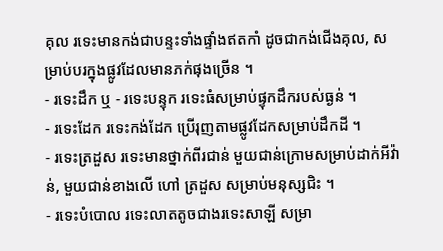គុល រទេះមានកង់ជាបន្ទះទាំងផ្ទាំងឥតកាំ ដូចជាកង់ជើងគុល, សម្រាប់បរក្នុងផ្លូវដែលមានភក់ផុងច្រើន ។
- រទេះដឹក ឬ - រទេះបន្ទុក រទេះធំសម្រាប់ផ្ទុកដឹករបស់ធ្ងន់ ។
- រទេះដែក រទេះកង់ដែក ប្រើរុញតាមផ្លូវដែកសម្រាប់ដឹកដី ។
- រទេះត្រដួស រទេះមានថ្នាក់ពីរជាន់ មួយជាន់ក្រោមសម្រាប់ដាក់អីវ៉ាន់, មួយជាន់ខាងលើ ហៅ ត្រដួស សម្រាប់មនុស្សជិះ ។
- រទេះបំបោល រទេះលាតតូចជាងរទេះសាឡី សម្រា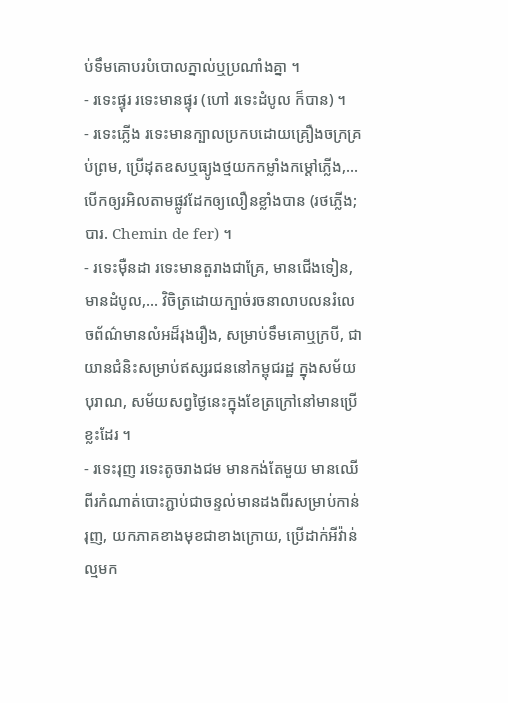ប់ទឹមគោបរបំបោលភ្នាល់ឬប្រណាំងគ្នា ។
- រទេះផ្ទុរ រទេះមានផ្ទុរ (ហៅ រទេះដំបូល ក៏បាន) ។
- រទេះភ្លើង រទេះមានក្បាលប្រកបដោយគ្រឿងចក្រគ្រប់ព្រម, ប្រើដុតឧសឬធ្យូងថ្មយកកម្លាំងកម្ដៅភ្លើង,... បើកឲ្យរអិលតាមផ្លូវដែកឲ្យលឿនខ្លាំងបាន (រថភ្លើង; បារ. Chemin de fer) ។
- រទេះម៉ឺនដា រទេះមានតួរាងជាគ្រែ, មានជើងទៀន, មានដំបូល,... វិចិត្រដោយក្បាច់រចនាលាបលនរំលេចព័ណ៌មានលំអដ៏រុងរឿង, សម្រាប់ទឹមគោឬក្របី, ជាយានជំនិះសម្រាប់ឥស្សរជននៅកម្ពុជរដ្ឋ ក្នុងសម័យបុរាណ, សម័យសព្វថ្ងៃនេះក្នុងខែត្រក្រៅនៅមានប្រើខ្លះដែរ ។
- រទេះរុញ រទេះតូចរាងជម មានកង់តែមួយ មានឈើពីរកំណាត់បោះភ្ជាប់ជាចន្ទល់មានដងពីរសម្រាប់កាន់រុញ, យកភាគខាងមុខជាខាងក្រោយ, ប្រើដាក់អីវ៉ាន់ល្មមក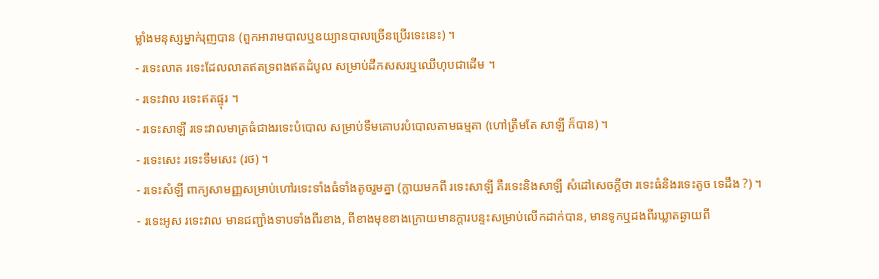ម្លាំងមនុស្សម្នាក់រុញបាន (ពួកអារាមបាលឬឧយ្យានបាលច្រើនប្រើរទេះនេះ) ។
- រទេះលាត រទេះដែលលាតឥតទ្រពងឥតដំបូល សម្រាប់ដឹកសសរឬឈើហុបជាដើម ។
- រទេះវាល រទេះឥតផ្ទុរ ។
- រទេះសាឡី រទេះវាលមាត្រធំជាងរទេះបំបោល សម្រាប់ទឹមគោបរបំបោលតាមធម្មតា (ហៅត្រឹមតែ សាឡី ក៏បាន) ។
- រទេះសេះ រទេះទឹមសេះ (រថ) ។
- រទេះសំឡី ពាក្យសាមញ្ញសម្រាប់ហៅរទេះទាំងធំទាំងតូចរួមគ្នា (ក្លាយមកពី រទេះសាឡី គឺរទេះនិងសាឡី សំដៅសេចក្ដីថា រទេះធំនិងរទេះតូច ទេដឹង ?) ។
- រទេះអូស រទេះវាល មានជញ្ជាំងទាបទាំងពីរខាង, ពីខាងមុខខាងក្រោយមានក្តារបន្ទះសម្រាប់លើកដាក់បាន, មានទូកឬដងពីរឃ្លាតឆ្ងាយពី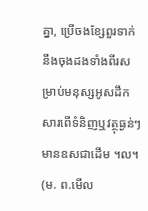គ្នា, ប្រើចងខ្សែពួរទាក់នឹងចុងដងទាំងពីរសម្រាប់មនុស្សអូសដឹកសារពើទំនិញឬវត្ថុធ្ងន់ៗ មានឧសជាដើម ។ល។ (ម. ព.មើល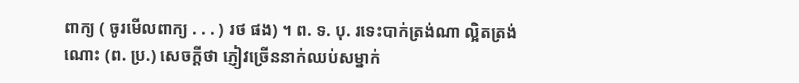ពាក្យ ( ចូរមើលពាក្យ . . . ) រថ ផង) ។ ព. ទ. បុ. រទេះបាក់ត្រង់ណា ល្អិតត្រង់ណោះ (ព. ប្រ.) សេចក្ដីថា ភ្ញៀវច្រើននាក់ឈប់សម្នាក់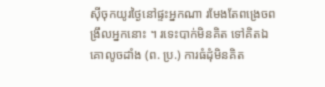ស៊ីចុកយូរថ្ងៃនៅផ្ទះអ្នកណា រមែងតែពង្រេចពង្រឹលអ្នកនោះ ។ រទេះបាក់មិនគិត ទៅគិតឯគោលូចដាំង (ព. ប្រ.) ការធំដុំមិនគិត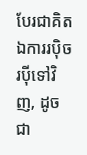បែរជាគិតឯការរប៉ិចរប៉ីទៅវិញ, ដូចជា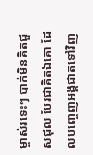ម្ចាស់រទេះៗ បាក់មិនគិតជួសជុល បែរជាគិតឯគោ ដែលបញ្ចេញអង្គជាតទៅវិញ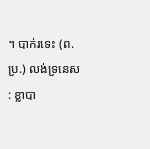។ បាក់រទេះ (ព. ប្រ.) លង់ទ្រនេស : ខ្លាបា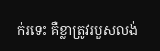ក់រទេះ គឺខ្លាត្រូវរបួសលង់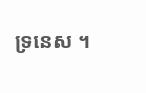ទ្រនេស ។